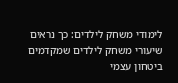לימודי משחק לילדים: כך נראים שיעורי משחק לילדים שמקדמים ביטחון עצמי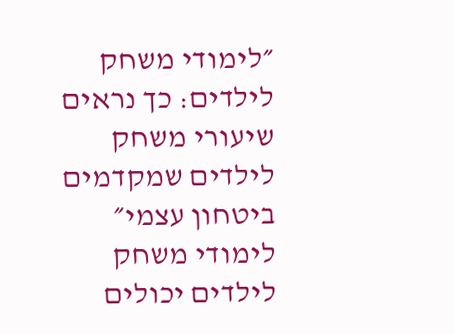״לימודי משחק לילדים: כך נראים שיעורי משחק לילדים שמקדמים ביטחון עצמי״ לימודי משחק לילדים יכולים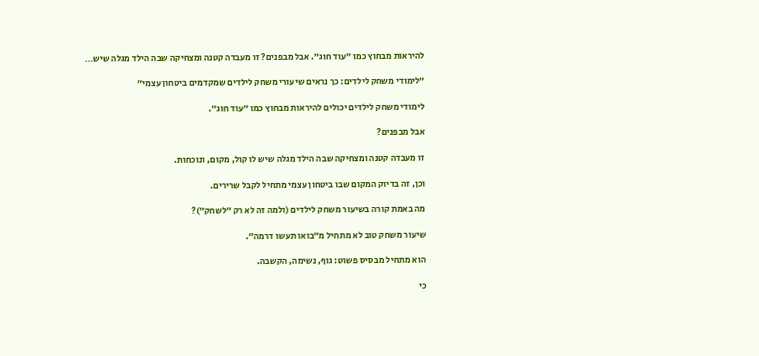להיראות מבחוץ כמו ״עוד חוג״. אבל מבפנים? זו מעבדה קטנה ומצחיקה שבה הילד מגלה שיש…

״לימודי משחק לילדים: כך נראים שיעורי משחק לילדים שמקדמים ביטחון עצמי״

לימודי משחק לילדים יכולים להיראות מבחוץ כמו ״עוד חוג״.

אבל מבפנים?

זו מעבדה קטנה ומצחיקה שבה הילד מגלה שיש לו קול, מקום, ונוכחות.

וכן, זה בדיוק המקום שבו ביטחון עצמי מתחיל לקבל שרירים.

מה באמת קורה בשיעור משחק לילדים (ולמה זה לא רק ״לשחק״)?

שיעור משחק טוב לא מתחיל מ״בואו תעשו דרמה״.

הוא מתחיל מבסיס פשוט: גוף, נשימה, הקשבה.

כי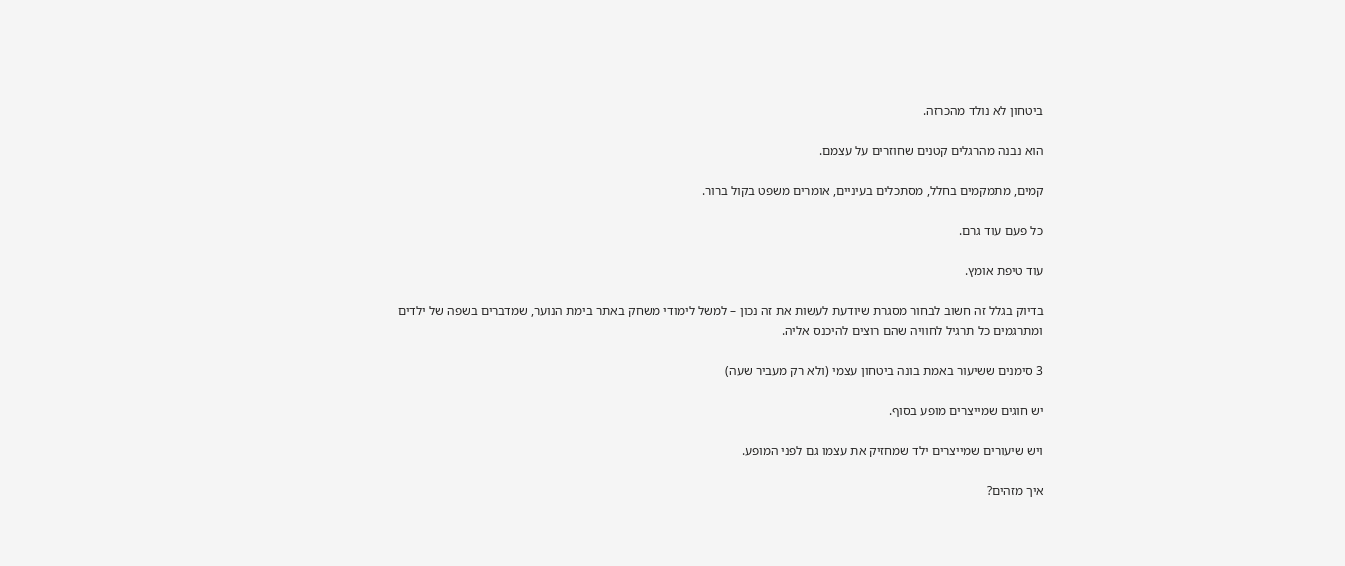ביטחון לא נולד מהכרזה.

הוא נבנה מהרגלים קטנים שחוזרים על עצמם.

קמים, מתמקמים בחלל, מסתכלים בעיניים, אומרים משפט בקול ברור.

כל פעם עוד גרם.

עוד טיפת אומץ.

בדיוק בגלל זה חשוב לבחור מסגרת שיודעת לעשות את זה נכון – למשל לימודי משחק באתר בימת הנוער, שמדברים בשפה של ילדים ומתרגמים כל תרגיל לחוויה שהם רוצים להיכנס אליה.

3 סימנים ששיעור באמת בונה ביטחון עצמי (ולא רק מעביר שעה)

יש חוגים שמייצרים מופע בסוף.

ויש שיעורים שמייצרים ילד שמחזיק את עצמו גם לפני המופע.

איך מזהים?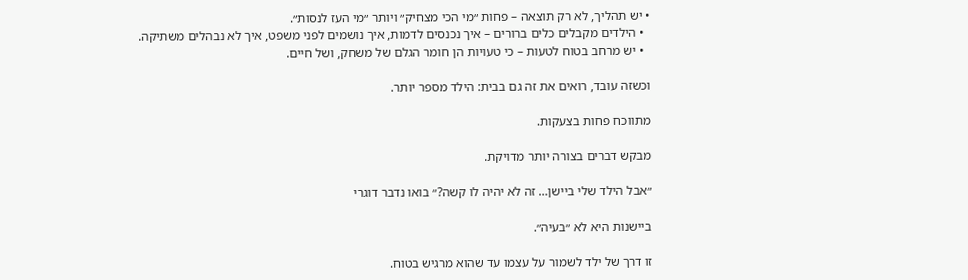• יש תהליך, לא רק תוצאה – פחות ״מי הכי מצחיק״ ויותר ״מי העז לנסות״.
  • הילדים מקבלים כלים ברורים – איך נכנסים לדמות, איך נושמים לפני משפט, איך לא נבהלים משתיקה.
  • יש מרחב בטוח לטעות – כי טעויות הן חומר הגלם של משחק, ושל חיים.

וכשזה עובד, רואים את זה גם בבית: הילד מספר יותר.

מתווכח פחות בצעקות.

מבקש דברים בצורה יותר מדויקת.

״אבל הילד שלי ביישן… זה לא יהיה לו קשה?״ בואו נדבר דוגרי

ביישנות היא לא ״בעיה״.

זו דרך של ילד לשמור על עצמו עד שהוא מרגיש בטוח.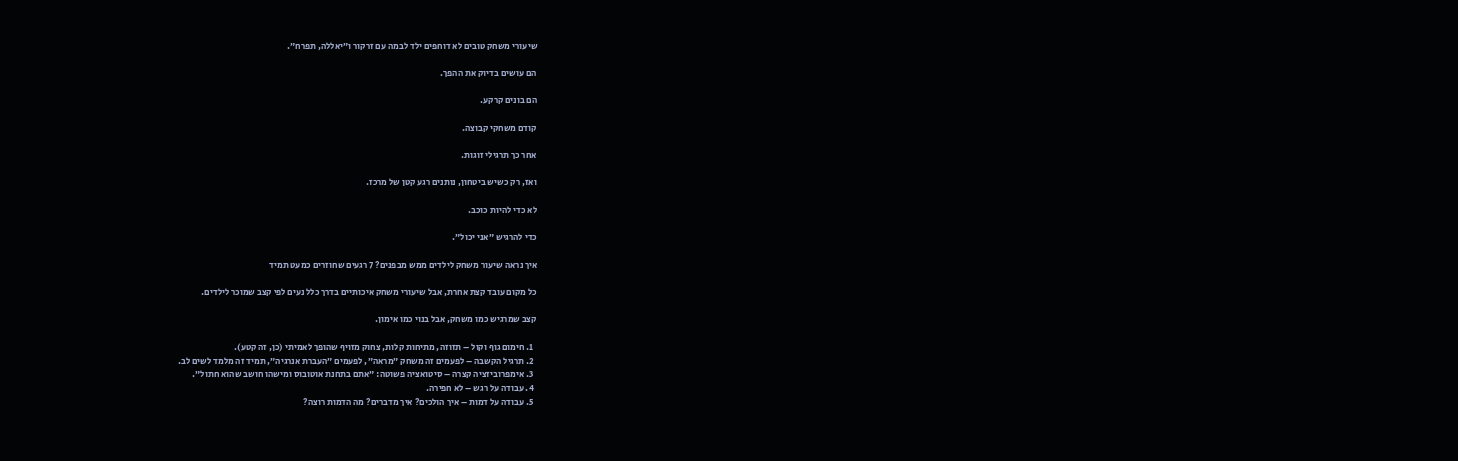שיעורי משחק טובים לא דוחפים ילד לבמה עם זרקור ו״יאללה, תפרח״.

הם עושים בדיוק את ההפך.

הם בונים קרקע.

קודם משחקי קבוצה.

אחר כך תרגילי זוגות.

ואז, רק כשיש ביטחון, נותנים רגע קטן של מרכז.

לא כדי להיות כוכב.

כדי להרגיש ״אני יכול״.

איך נראה שיעור משחק לילדים ממש מבפנים? 7 רגעים שחוזרים כמעט תמיד

כל מקום עובד קצת אחרת, אבל שיעורי משחק איכותיים בדרך כלל נעים לפי קצב שמוכר לילדים.

קצב שמרגיש כמו משחק, אבל בנוי כמו אימון.

  1. חימום גוף וקול – תזוזה, מתיחות קלות, צחוק מזויף שהופך לאמיתי (כן, זה קטע).
  2. תרגיל הקשבה – לפעמים זה משחק ״מראה״, לפעמים ״העברת אנרגיה״, תמיד זה מלמד לשים לב.
  3. אימפרוביזציה קצרה – סיטואציה פשוטה: ״אתם בתחנת אוטובוס ומישהו חושב שהוא חתול״.
  4. עבודה על רגש – לא חפירה.
  5. עבודה על דמות – איך הולכים? איך מדברים? מה הדמות רוצה?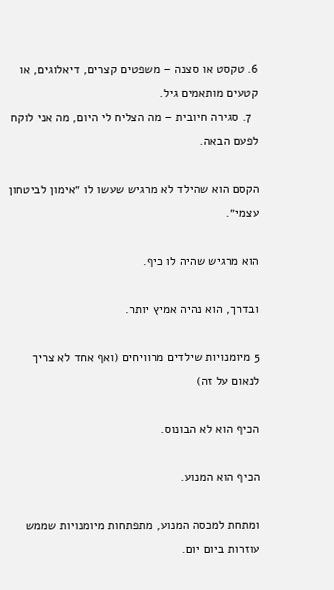6. טקסט או סצנה – משפטים קצרים, דיאלוגים, או קטעים מותאמים גיל.
  7. סגירה חיובית – מה הצליח לי היום, מה אני לוקח לפעם הבאה.

הקסם הוא שהילד לא מרגיש שעשו לו ״אימון לביטחון עצמי״.

הוא מרגיש שהיה לו כיף.

ובדרך, הוא נהיה אמיץ יותר.

5 מיומנויות שילדים מרוויחים (ואף אחד לא צריך לנאום על זה)

הכיף הוא לא הבונוס.

הכיף הוא המנוע.

ומתחת למכסה המנוע, מתפתחות מיומנויות שממש עוזרות ביום יום.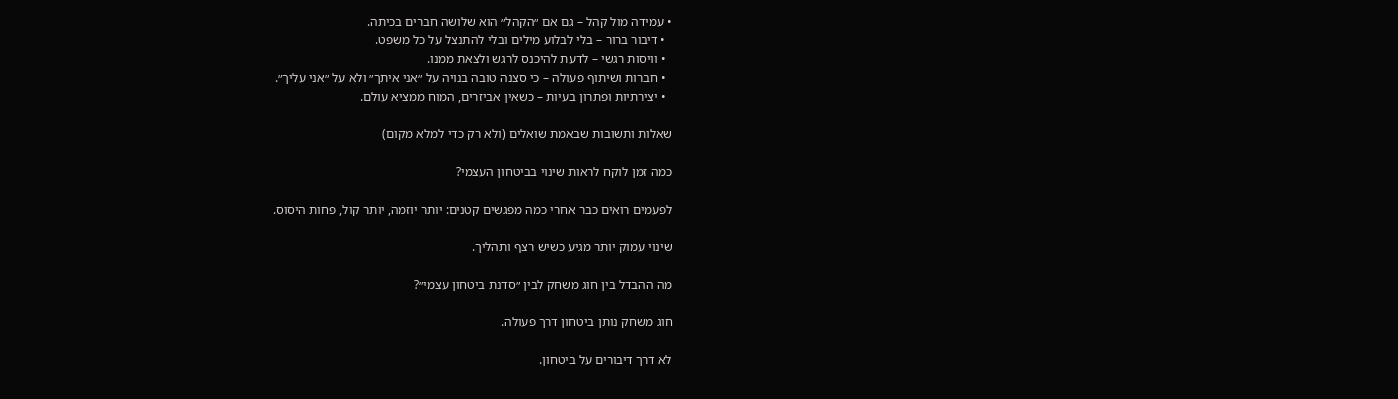• עמידה מול קהל – גם אם ״הקהל״ הוא שלושה חברים בכיתה.
  • דיבור ברור – בלי לבלוע מילים ובלי להתנצל על כל משפט.
  • וויסות רגשי – לדעת להיכנס לרגש ולצאת ממנו.
  • חברות ושיתוף פעולה – כי סצנה טובה בנויה על ״אני איתך״ ולא על ״אני עליך״.
  • יצירתיות ופתרון בעיות – כשאין אביזרים, המוח ממציא עולם.

שאלות ותשובות שבאמת שואלים (ולא רק כדי למלא מקום)

כמה זמן לוקח לראות שינוי בביטחון העצמי?

לפעמים רואים כבר אחרי כמה מפגשים קטנים: יותר יוזמה, יותר קול, פחות היסוס.

שינוי עמוק יותר מגיע כשיש רצף ותהליך.

מה ההבדל בין חוג משחק לבין ״סדנת ביטחון עצמי״?

חוג משחק נותן ביטחון דרך פעולה.

לא דרך דיבורים על ביטחון.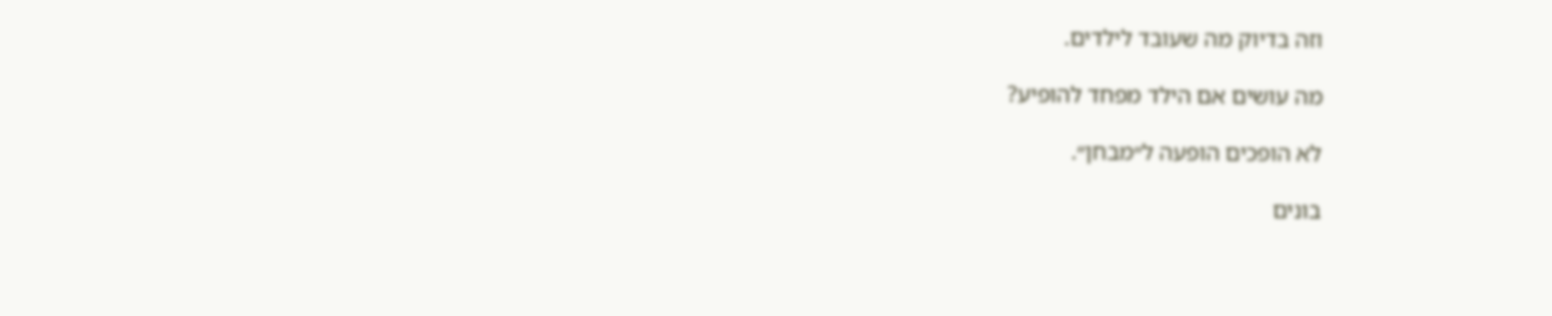וזה בדיוק מה שעובד לילדים.

מה עושים אם הילד מפחד להופיע?

לא הופכים הופעה ל״מבחן״.

בונים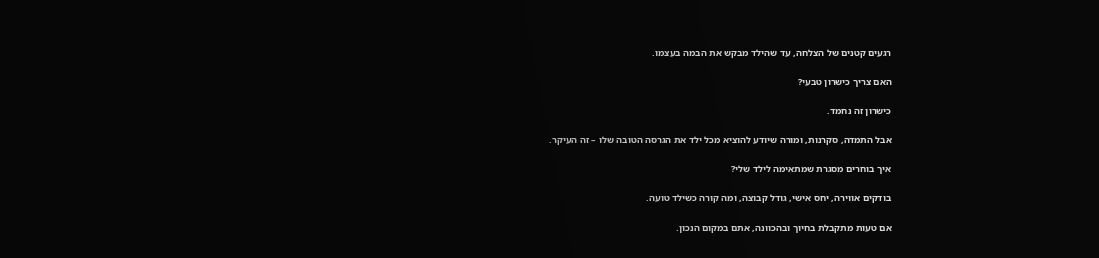רגעים קטנים של הצלחה, עד שהילד מבקש את הבמה בעצמו.

האם צריך כישרון טבעי?

כישרון זה נחמד.

אבל התמדה, סקרנות, ומורה שיודע להוציא מכל ילד את הגרסה הטובה שלו – זה העיקר.

איך בוחרים מסגרת שמתאימה לילד שלי?

בודקים אווירה, יחס אישי, גודל קבוצה, ומה קורה כשילד טועה.

אם טעות מתקבלת בחיוך ובהכוונה, אתם במקום הנכון.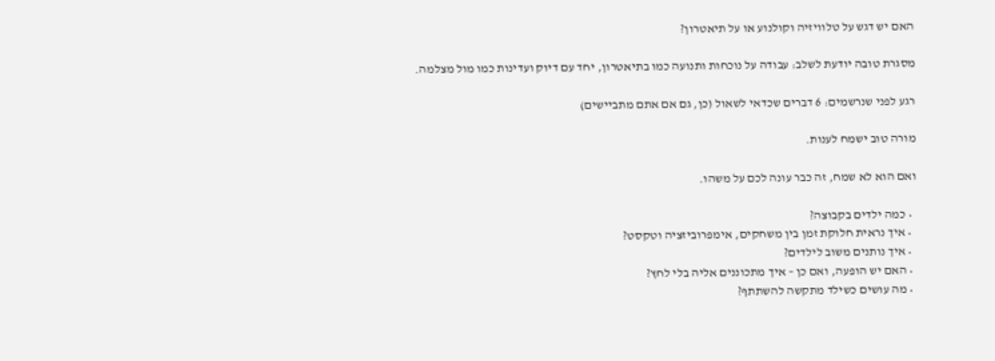האם יש דגש על טלוויזיה וקולנוע או על תיאטרון?

מסגרת טובה יודעת לשלב: עבודה על נוכחות ותנועה כמו בתיאטרון, יחד עם דיוק ועדינות כמו מול מצלמה.

רגע לפני שנרשמים: 6 דברים שכדאי לשאול (כן, גם אם אתם מתביישים)

מורה טוב ישמח לענות.

ואם הוא לא שמח, זה כבר עונה לכם על משהו.

  • כמה ילדים בקבוצה?
  • איך נראית חלוקת זמן בין משחקים, אימפרוביזציה וטקסט?
  • איך נותנים משוב לילדים?
  • האם יש הופעה, ואם כן – איך מתכוננים אליה בלי לחץ?
  • מה עושים כשילד מתקשה להשתתף?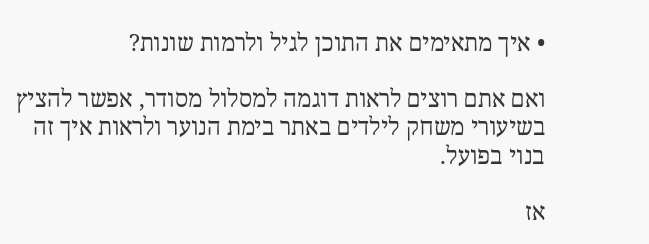• איך מתאימים את התוכן לגיל ולרמות שונות?

ואם אתם רוצים לראות דוגמה למסלול מסודר, אפשר להציץ בשיעורי משחק לילדים באתר בימת הנוער ולראות איך זה בנוי בפועל.

אז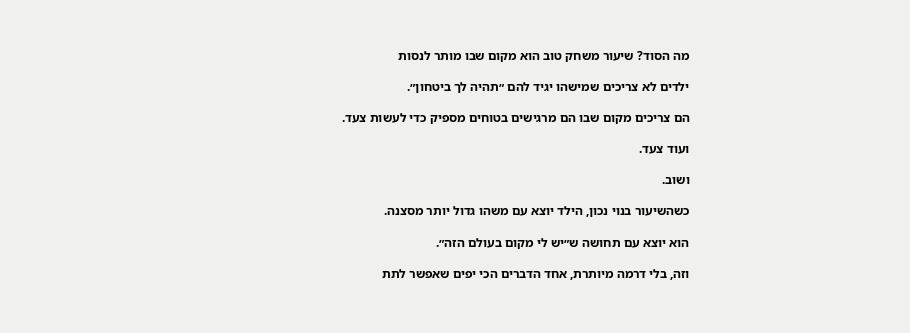מה הסוד? שיעור משחק טוב הוא מקום שבו מותר לנסות

ילדים לא צריכים שמישהו יגיד להם ״תהיה לך ביטחון״.

הם צריכים מקום שבו הם מרגישים בטוחים מספיק כדי לעשות צעד.

ועוד צעד.

ושוב.

כשהשיעור בנוי נכון, הילד יוצא עם משהו גדול יותר מסצנה.

הוא יוצא עם תחושה ש״יש לי מקום בעולם הזה״.

וזה, בלי דרמה מיותרת, אחד הדברים הכי יפים שאפשר לתת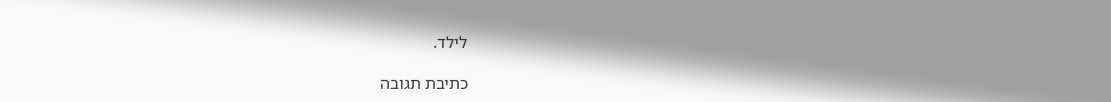לילד.

כתיבת תגובה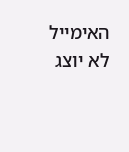האימייל לא יוצג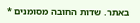באתר. שדות החובה מסומנים *